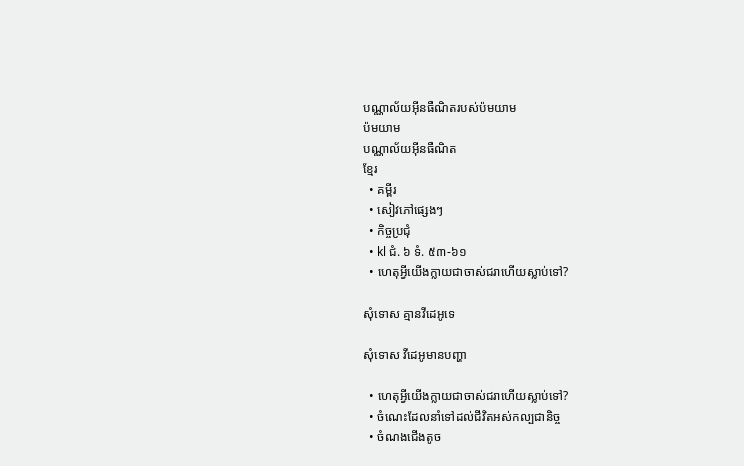បណ្ណាល័យអ៊ីនធឺណិតរបស់ប៉មយាម
ប៉មយាម
បណ្ណាល័យអ៊ីនធឺណិត
ខ្មែរ
  • គម្ពីរ
  • សៀវភៅផ្សេងៗ
  • កិច្ចប្រជុំ
  • kl ជំ. ៦ ទំ. ៥៣-៦១
  • ហេតុអ្វីយើងក្លាយជាចាស់ជរាហើយស្លាប់ទៅ?

សុំទោស គ្មានវីដេអូទេ

សុំទោស វីដេអូមានបញ្ហា

  • ហេតុអ្វីយើងក្លាយជាចាស់ជរាហើយស្លាប់ទៅ?
  • ចំណេះដែលនាំទៅដល់ជីវិតអស់កល្បជានិច្ច
  • ចំណងជើងតូច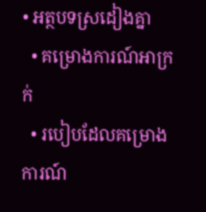• អត្ថបទស្រដៀងគ្នា
  • គម្រោងការណ៍អាក្រក់
  • របៀបដែលគម្រោងការណ៍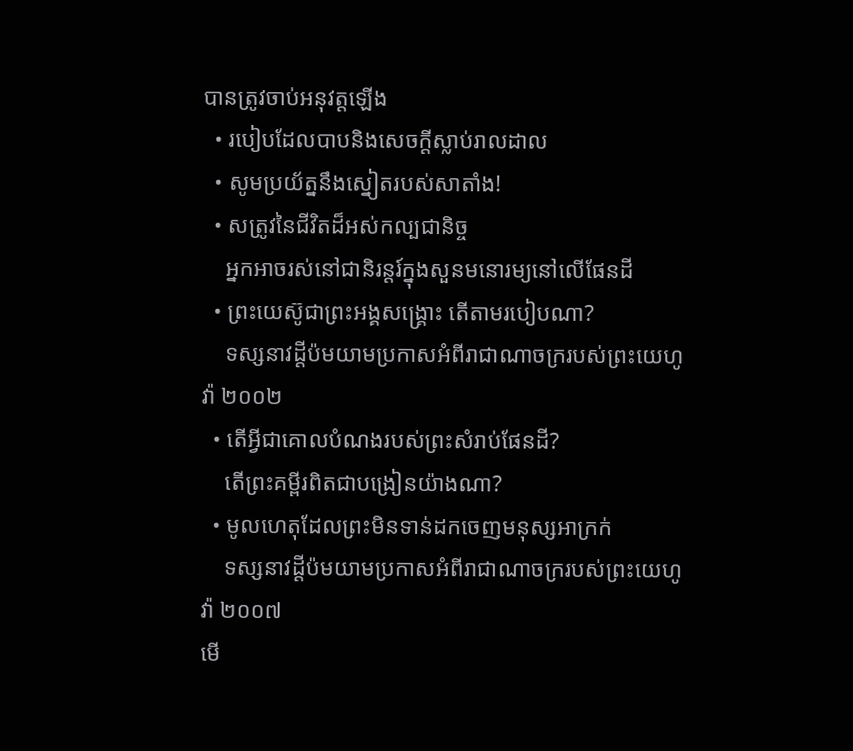បានត្រូវចាប់អនុវត្តឡើង
  • របៀបដែលបាបនិងសេចក្ដីស្លាប់រាលដាល
  • សូមប្រយ័ត្ននឹងស្នៀតរបស់សាតាំង!
  • សត្រូវនៃជីវិតដ៏អស់កល្បជានិច្ច
    អ្នកអាចរស់នៅជានិរន្តរ៍ក្នុងសួនមនោរម្យនៅលើផែនដី
  • ព្រះយេស៊ូជាព្រះអង្គសង្គ្រោះ តើតាមរបៀបណា?
    ទស្សនាវដ្ដីប៉មយាមប្រកាសអំពីរាជាណាចក្ររបស់ព្រះយេហូវ៉ា ២០០២
  • តើអ្វីជាគោលបំណងរបស់ព្រះសំរាប់ផែនដី?
    តើព្រះគម្ពីរពិតជាបង្រៀនយ៉ាងណា?
  • មូលហេតុដែលព្រះមិនទាន់ដកចេញមនុស្សអាក្រក់
    ទស្សនាវដ្ដីប៉មយាមប្រកាសអំពីរាជាណាចក្ររបស់ព្រះយេហូវ៉ា ២០០៧
មើ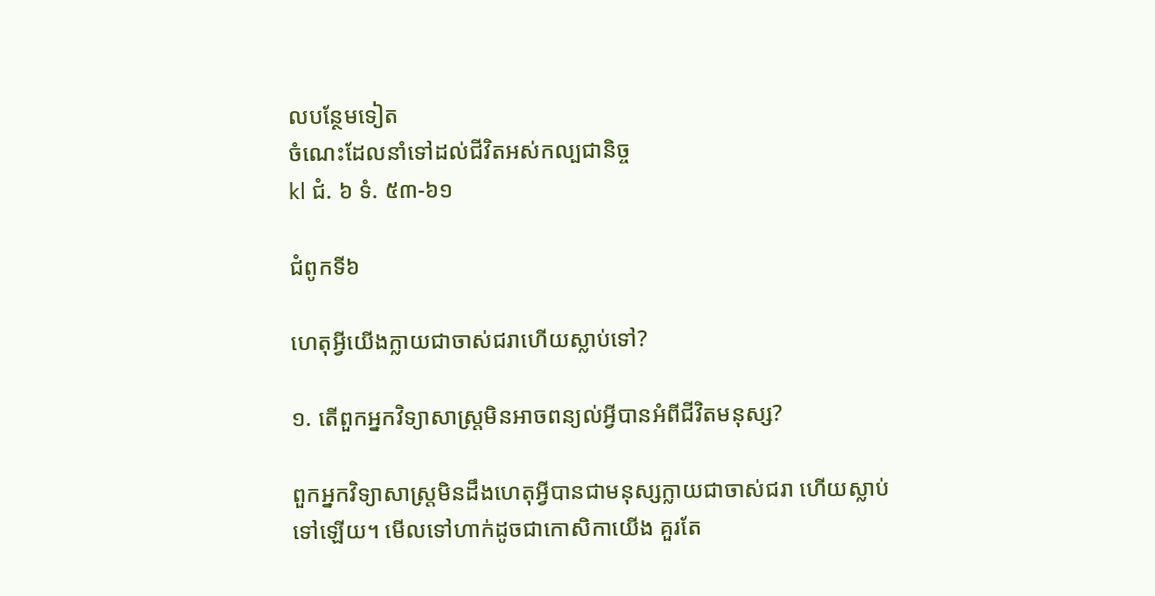លបន្ថែមទៀត
ចំណេះដែលនាំទៅដល់ជីវិតអស់កល្បជានិច្ច
kl ជំ. ៦ ទំ. ៥៣-៦១

ជំពូកទី៦

ហេតុអ្វីយើងក្លាយជាចាស់ជរាហើយស្លាប់ទៅ?

១. តើពួកអ្នកវិទ្យាសាស្ត្រមិនអាចពន្យល់អ្វីបានអំពីជីវិតមនុស្ស?

ពួកអ្នកវិទ្យាសាស្ត្រមិនដឹងហេតុអ្វីបានជាមនុស្សក្លាយជាចាស់ជរា ហើយស្លាប់ទៅឡើយ។ មើលទៅហាក់ដូចជាកោសិកាយើង គួរតែ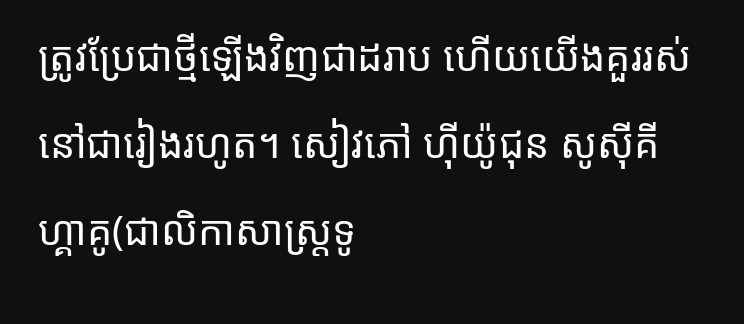ត្រូវប្រែជាថ្មីឡើងវិញជាដរាប ហើយយើងគួររស់នៅជារៀងរហូត។ សៀវភៅ ហ៊ីយ៉ូជុន សូស៊ីគីហ្គាគូ(ជាលិកាសាស្ត្រទូ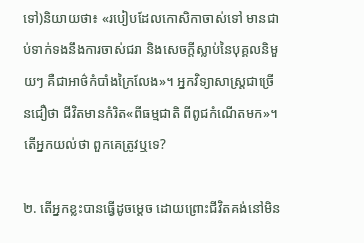ទៅ)និយាយថា៖ «របៀបដែលកោសិកាចាស់ទៅ មានជាប់ទាក់ទងនឹងការចាស់ជរា និងសេចក្ដីស្លាប់នៃបុគ្គលនិមួយៗ គឺជាអាថ៌កំបាំងក្រៃលែង»។ អ្នកវិទ្យាសាស្ត្រជាច្រើនជឿថា ជីវិតមានកំរិត«ពីធម្មជាតិ ពីពូជកំណើតមក»។ តើអ្នកយល់ថា ពួកគេត្រូវឬទេ?

២. តើអ្នកខ្លះបានធ្វើដូចម្ដេច ដោយព្រោះជីវិតគង់នៅមិន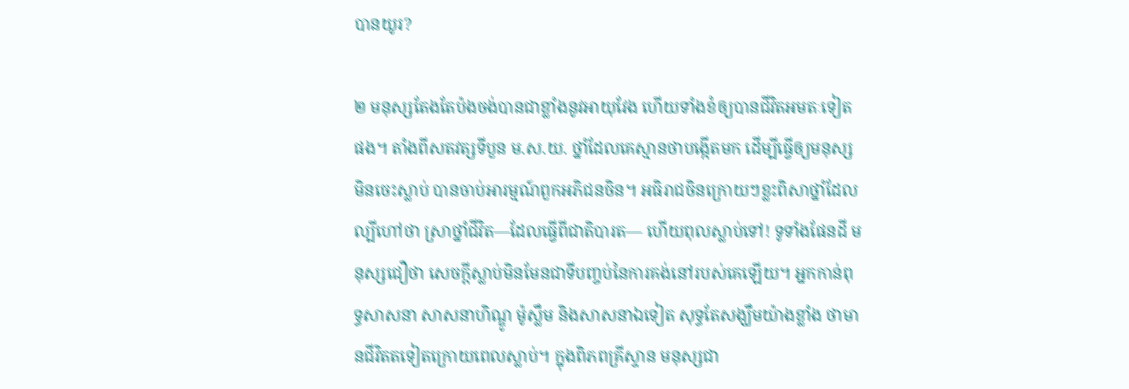បានយូរ?

២ មនុស្សតែងតែប៉ងចង់បានជាខ្លាំងនូវអាយុវែង ហើយទាំងខំឲ្យបានជីវិតអមតៈទៀតផង។ តាំងពីសតវត្សទីបួន ម.ស.យ. ថ្នាំដែលគេស្មានថាបង្កើតមក ដើម្បីធ្វើឲ្យមនុស្សមិនចេះស្លាប់ បានចាប់អារម្មណ៍ពួកអភិជនចិន។ អធិរាជចិនក្រោយៗខ្លះពិសាថ្នាំដែលល្បីហៅថា ស្រាថ្នាំជីវិត—ដែលធ្វើពីជាតិបារត— ហើយពុលស្លាប់ទៅ! ទូទាំងផែនដី មនុស្សជឿថា សេចក្ដីស្លាប់មិនមែនជាទីបញ្ចប់នៃការគង់នៅរបស់គេឡើយ។ អ្នកកាន់ពុទ្ធសាសនា សាសនាហិណ្ឌូ ម៉ូស្លឹម និងសាសនាឯទៀត សុទ្ធតែសង្ឃឹមយ៉ាងខ្លាំង ថាមានជីវិតតទៀតក្រោយពេលស្លាប់។ ក្នុងពិភពគ្រីស្ទាន មនុស្សជា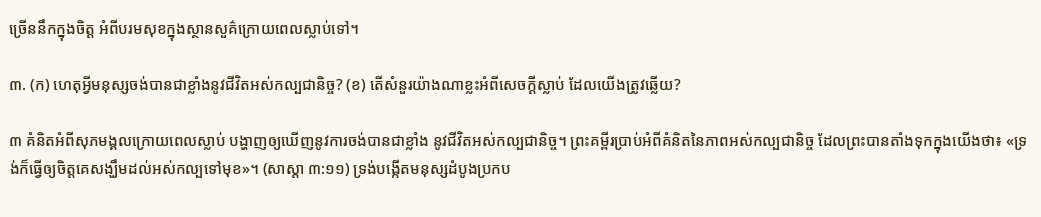ច្រើននឹកក្នុងចិត្ត អំពីបរមសុខក្នុងស្ថានសួគ៌ក្រោយពេលស្លាប់ទៅ។

៣. (ក) ហេតុអ្វីមនុស្សចង់បានជាខ្លាំងនូវជីវិតអស់កល្បជានិច្ច? (ខ) តើសំនួរយ៉ាងណាខ្លះអំពីសេចក្ដីស្លាប់ ដែលយើងត្រូវឆ្លើយ?

៣ គំនិតអំពីសុភមង្គលក្រោយពេលស្លាប់ បង្ហាញឲ្យឃើញនូវការចង់បានជាខ្លាំង នូវជីវិតអស់កល្បជានិច្ច។ ព្រះគម្ពីរប្រាប់អំពីគំនិតនៃភាពអស់កល្បជានិច្ច ដែលព្រះបានតាំងទុកក្នុងយើងថា៖ «ទ្រង់ក៏ធ្វើឲ្យចិត្តគេសង្ឃឹមដល់អស់កល្បទៅមុខ»។ (សាស្ដា ៣:១១) ទ្រង់បង្កើតមនុស្សដំបូងប្រកប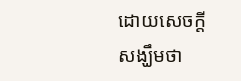ដោយសេចក្ដីសង្ឃឹមថា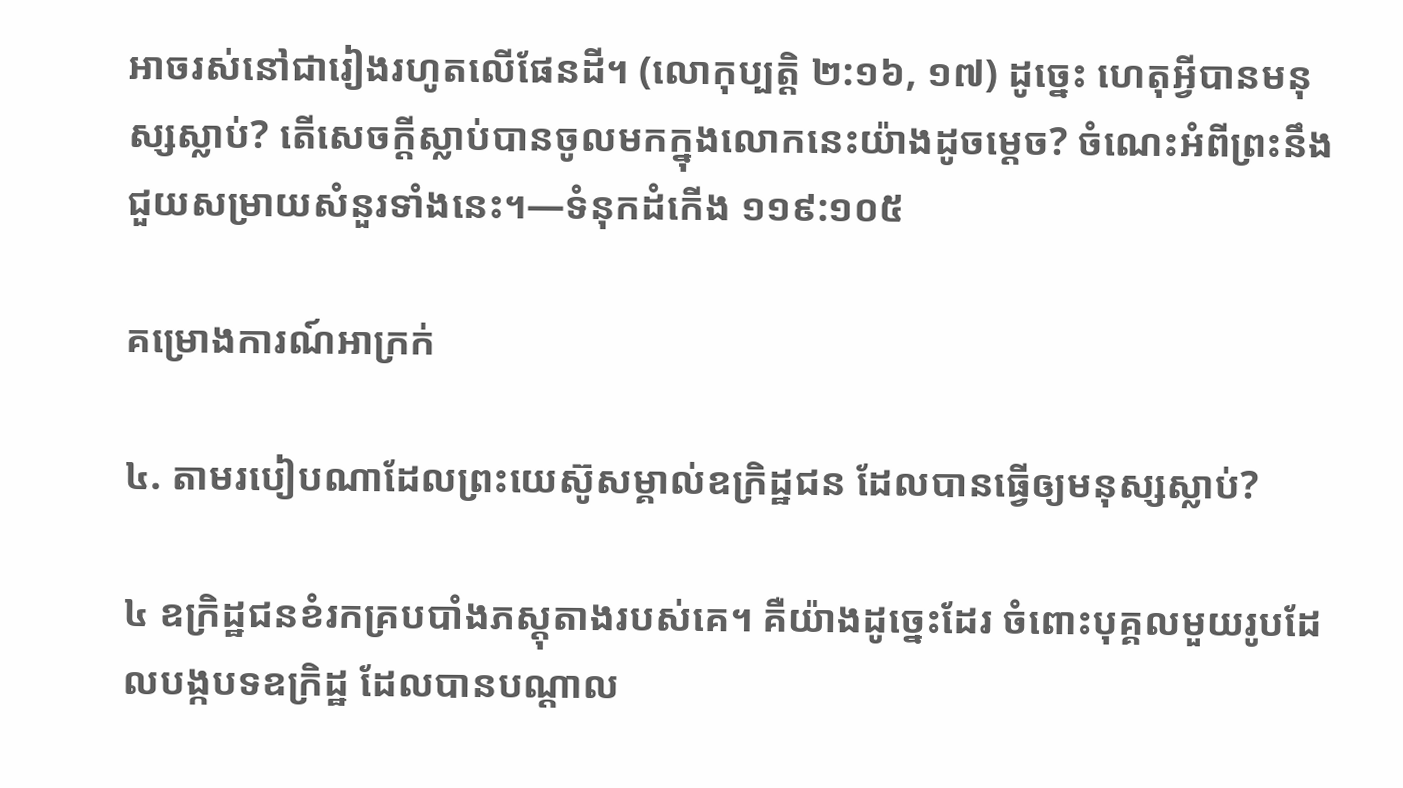អាចរស់នៅជារៀងរហូតលើផែនដី។ (លោកុប្បត្តិ ២:១៦, ១៧) ដូច្នេះ ហេតុអ្វីបានមនុស្សស្លាប់? តើសេចក្ដីស្លាប់បានចូលមកក្នុងលោកនេះយ៉ាងដូចម្ដេច? ចំណេះអំពីព្រះនឹងជួយសម្រាយសំនួរទាំងនេះ។—ទំនុកដំកើង ១១៩:១០៥

គម្រោងការណ៍អាក្រក់

៤. តាមរបៀបណាដែលព្រះយេស៊ូសម្គាល់ឧក្រិដ្ឋជន ដែលបានធ្វើឲ្យមនុស្សស្លាប់?

៤ ឧក្រិដ្ឋជនខំរកគ្របបាំងភស្តុតាងរបស់គេ។ គឺយ៉ាងដូច្នេះដែរ ចំពោះបុគ្គលមួយរូបដែលបង្កបទឧក្រិដ្ឋ ដែលបានបណ្ដាល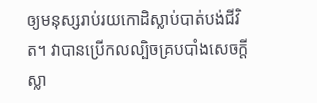ឲ្យមនុស្សរាប់រយកោដិស្លាប់បាត់បង់ជីវិត។ វាបានប្រើកលល្បិចគ្របបាំងសេចក្ដីស្លា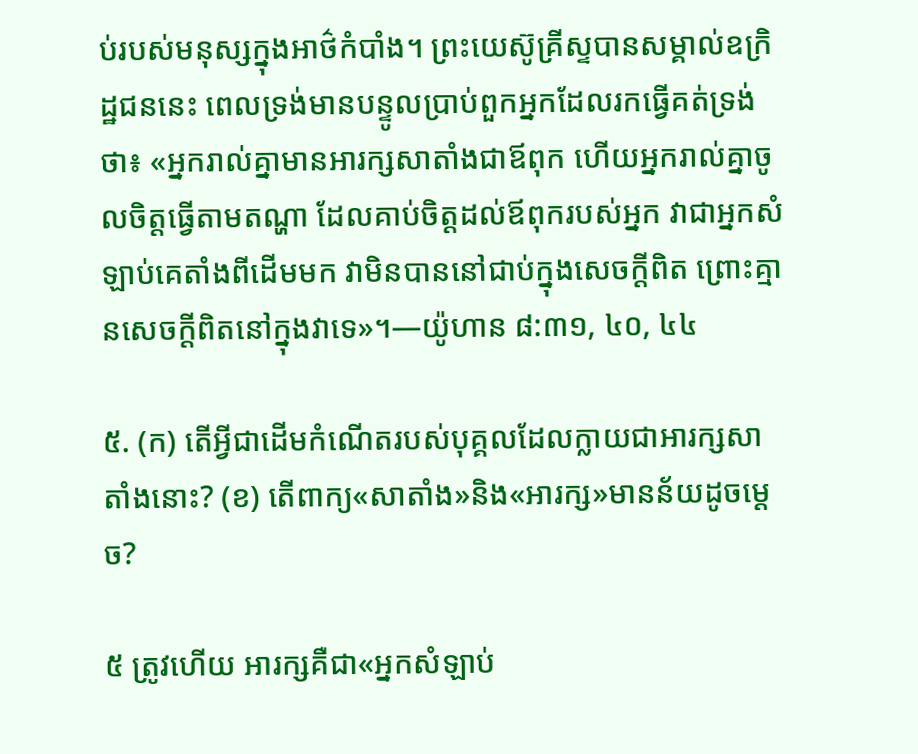ប់របស់មនុស្សក្នុងអាថ៌កំបាំង។ ព្រះយេស៊ូគ្រីស្ទបានសម្គាល់ឧក្រិដ្ឋជននេះ ពេលទ្រង់មានបន្ទូលប្រាប់ពួកអ្នកដែលរកធ្វើគត់ទ្រង់ថា៖ «អ្នករាល់គ្នាមានអារក្សសាតាំងជាឪពុក ហើយអ្នករាល់គ្នាចូលចិត្តធ្វើតាមតណ្ហា ដែលគាប់ចិត្តដល់ឪពុករបស់អ្នក វាជាអ្នកសំឡាប់គេតាំងពីដើមមក វាមិនបាននៅជាប់ក្នុងសេចក្ដីពិត ព្រោះគ្មានសេចក្ដីពិតនៅក្នុងវាទេ»។—យ៉ូហាន ៨:៣១, ៤០, ៤៤

៥. (ក) តើអ្វីជាដើមកំណើតរបស់បុគ្គលដែលក្លាយជាអារក្សសាតាំងនោះ? (ខ) តើពាក្យ«សាតាំង»និង«អារក្ស»មានន័យដូចម្ដេច?

៥ ត្រូវហើយ អារក្សគឺជា«អ្នកសំឡាប់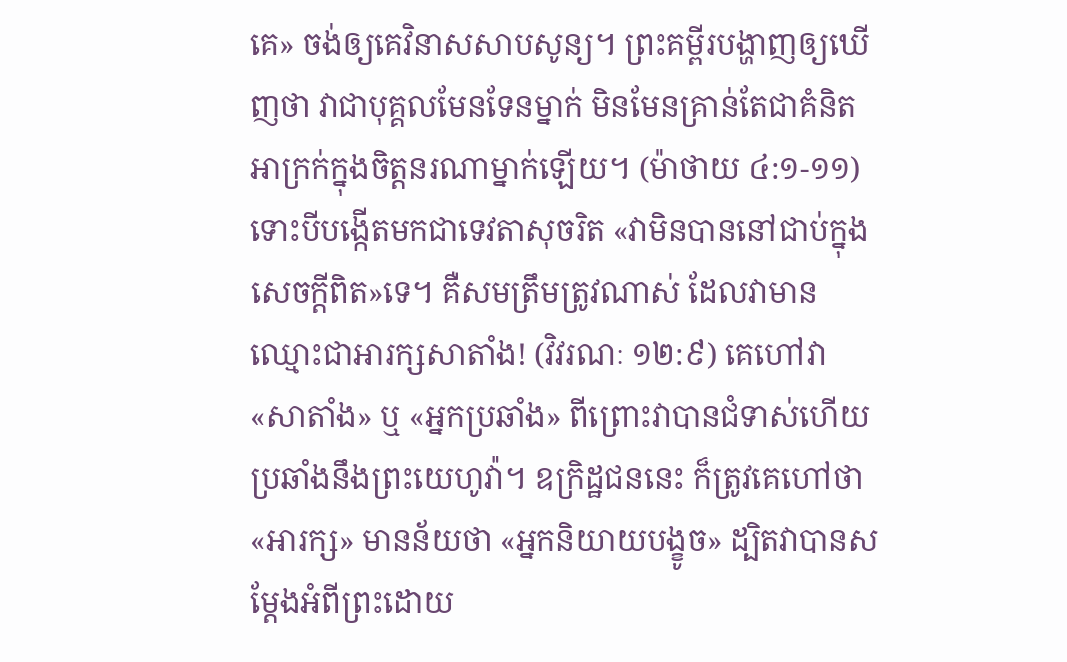គេ» ចង់ឲ្យគេវិនាសសាបសូន្យ។ ព្រះគម្ពីរបង្ហាញឲ្យឃើញថា វាជាបុគ្គលមែនទែនម្នាក់ មិនមែនគ្រាន់តែជាគំនិតអាក្រក់ក្នុងចិត្តនរណាម្នាក់ឡើយ។ (ម៉ាថាយ ៤:១-១១) ទោះបីបង្កើតមកជាទេវតាសុចរិត «វាមិនបាននៅជាប់ក្នុងសេចក្ដីពិត»ទេ។ គឺសមត្រឹមត្រូវណាស់ ដែលវាមានឈ្មោះជាអារក្សសាតាំង! (វិវរណៈ ១២:៩) គេហៅវា «សាតាំង» ឬ «អ្នកប្រឆាំង» ពីព្រោះវាបានជំទាស់ហើយប្រឆាំងនឹងព្រះយេហូវ៉ា។ ឧក្រិដ្ឋជននេះ ក៏ត្រូវគេហៅថា «អារក្ស» មានន័យថា «អ្នកនិយាយបង្ខូច» ដ្បិតវាបានសម្ដែងអំពីព្រះដោយ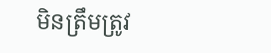មិនត្រឹមត្រូវ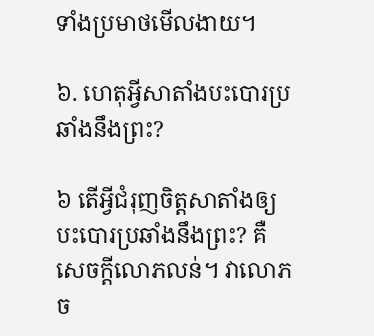ទាំងប្រមាថមើលងាយ។

៦. ហេតុអ្វីសាតាំងបះបោរប្រឆាំងនឹងព្រះ?

៦ តើអ្វីជំរុញចិត្តសាតាំងឲ្យបះបោរប្រឆាំងនឹងព្រះ? គឺសេចក្ដីលោភលន់។ វាលោភច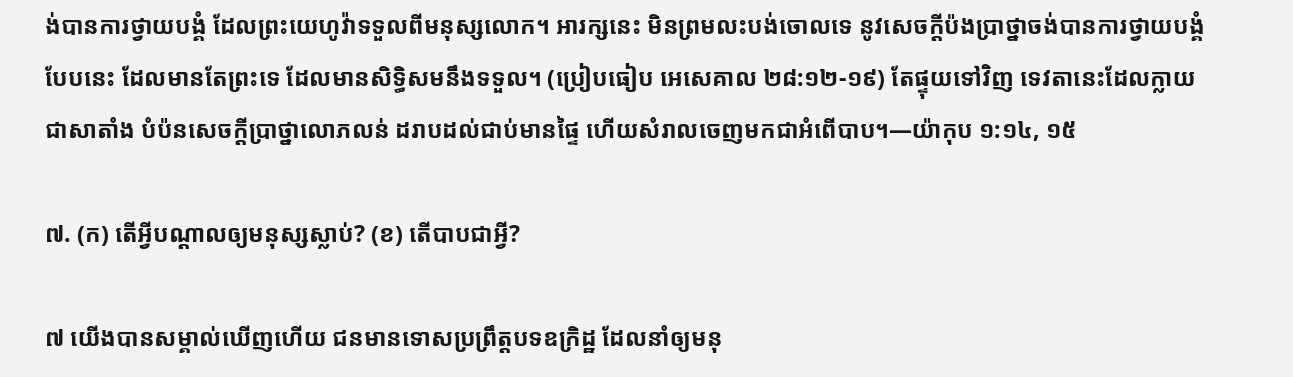ង់បានការថ្វាយបង្គំ ដែលព្រះយេហូវ៉ាទទួលពីមនុស្សលោក។ អារក្សនេះ មិនព្រមលះបង់ចោលទេ នូវសេចក្ដីប៉ងប្រាថ្នាចង់បានការថ្វាយបង្គំបែបនេះ ដែលមានតែព្រះទេ ដែលមានសិទ្ធិសមនឹងទទួល។ (ប្រៀបធៀប អេសេគាល ២៨:១២-១៩) តែផ្ទុយទៅវិញ ទេវតានេះដែលក្លាយជាសាតាំង បំប៉នសេចក្ដីប្រាថ្នាលោភលន់ ដរាបដល់ជាប់មានផ្ទៃ ហើយសំរាលចេញមកជាអំពើបាប។—យ៉ាកុប ១:១៤, ១៥

៧. (ក) តើអ្វីបណ្ដាលឲ្យមនុស្សស្លាប់? (ខ) តើបាបជាអ្វី?

៧ យើងបានសម្គាល់ឃើញហើយ ជនមានទោសប្រព្រឹត្តបទឧក្រិដ្ឋ ដែលនាំឲ្យមនុ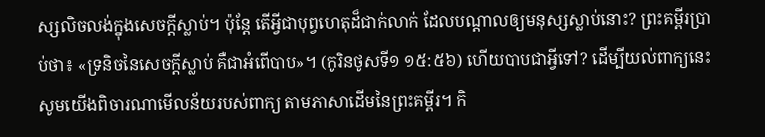ស្សលិចលង់ក្នុងសេចក្ដីស្លាប់។ ប៉ុន្តែ តើអ្វីជាបុព្វហេតុដ៏ជាក់លាក់ ដែលបណ្ដាលឲ្យមនុស្សស្លាប់នោះ? ព្រះគម្ពីរប្រាប់ថា៖ «ទ្រនិចនៃសេចក្ដីស្លាប់ គឺជាអំពើបាប»។ (កូរិនថូសទី១ ១៥:៥៦) ហើយបាបជាអ្វីទៅ? ដើម្បីយល់ពាក្យនេះ សូមយើងពិចារណាមើលន័យរបស់ពាក្យ តាមភាសាដើមនៃព្រះគម្ពីរ។ កិ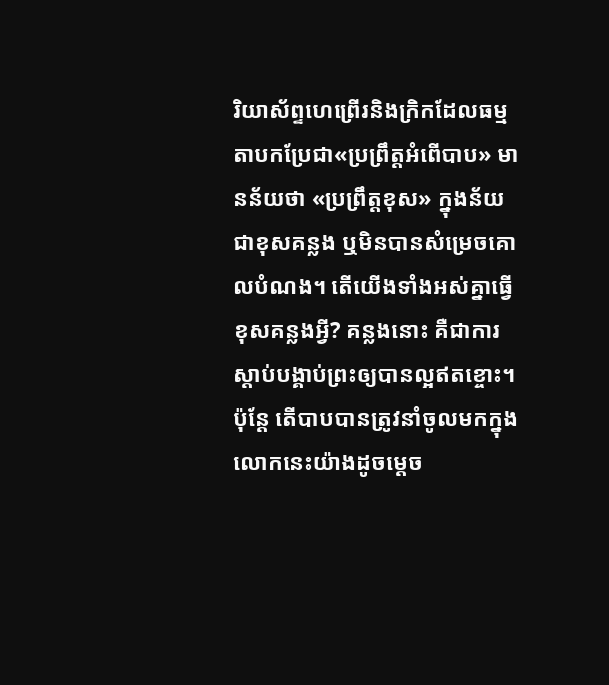រិយាស័ព្ទហេព្រើរនិងក្រិកដែលធម្មតាបកប្រែជា«ប្រព្រឹត្តអំពើបាប» មានន័យថា «ប្រព្រឹត្តខុស» ក្នុងន័យជាខុសគន្លង ឬមិនបានសំម្រេចគោលបំណង។ តើយើងទាំងអស់គ្នាធ្វើខុសគន្លងអ្វី? គន្លងនោះ គឺជាការស្ដាប់បង្គាប់ព្រះឲ្យបានល្អឥតខ្ចោះ។ ប៉ុន្តែ តើបាបបានត្រូវនាំចូលមកក្នុងលោកនេះយ៉ាងដូចម្ដេច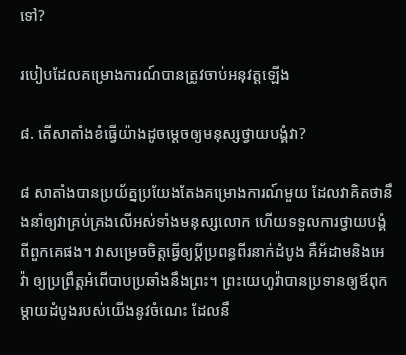ទៅ?

របៀបដែលគម្រោងការណ៍បានត្រូវចាប់អនុវត្តឡើង

៨. តើសាតាំងខំធ្វើយ៉ាងដូចម្ដេចឲ្យមនុស្សថ្វាយបង្គំវា?

៨ សាតាំងបានប្រយ័ត្នប្រយែងតែងគម្រោងការណ៍មួយ ដែលវាគិតថានឹងនាំឲ្យវាគ្រប់គ្រងលើអស់ទាំងមនុស្សលោក ហើយទទួលការថ្វាយបង្គំពីពួកគេផង។ វាសម្រេចចិត្តធ្វើឲ្យប្ដីប្រពន្ធពីរនាក់ដំបូង គឺអ័ដាមនិងអេវ៉ា ឲ្យប្រព្រឹត្តអំពើបាបប្រឆាំងនឹងព្រះ។ ព្រះយេហូវ៉ាបានប្រទានឲ្យឪពុកម្ដាយដំបូងរបស់យើងនូវចំណេះ ដែលនឹ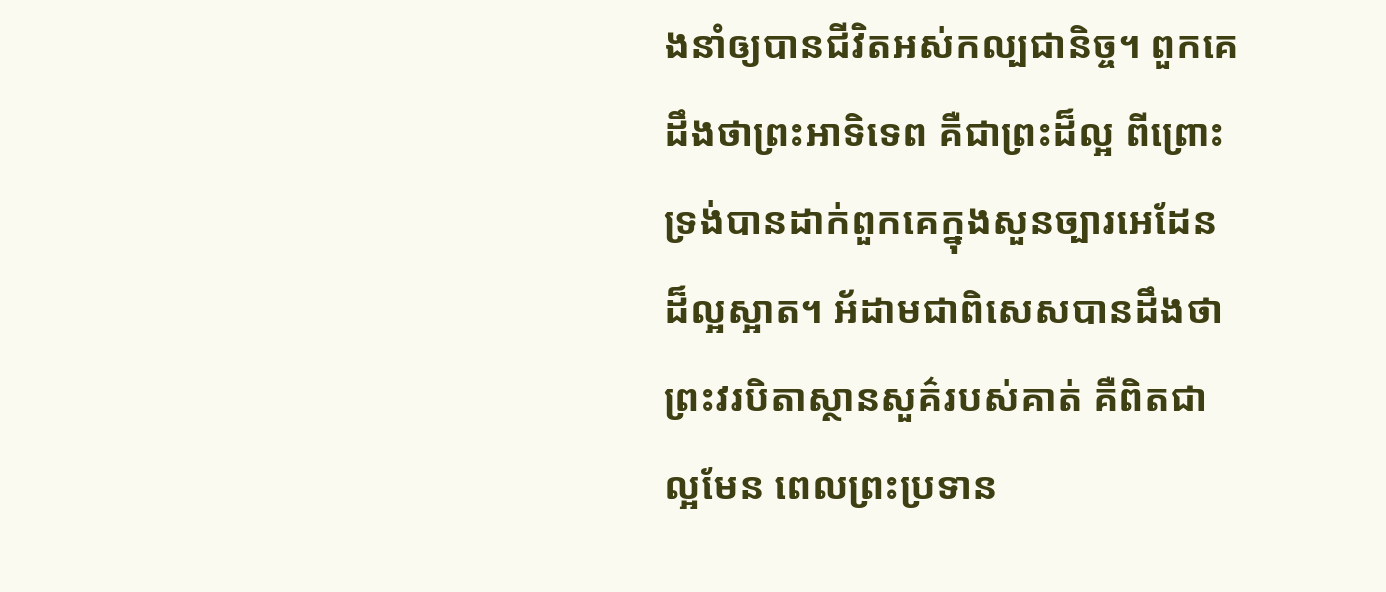ងនាំឲ្យបានជីវិតអស់កល្បជានិច្ច។ ពួកគេដឹងថាព្រះអាទិទេព គឺជាព្រះដ៏ល្អ ពីព្រោះទ្រង់បានដាក់ពួកគេក្នុងសួនច្បារអេដែនដ៏ល្អស្អាត។ អ័ដាមជាពិសេសបានដឹងថា ព្រះវរបិតាស្ថានសួគ៌របស់គាត់ គឺពិតជាល្អមែន ពេលព្រះប្រទាន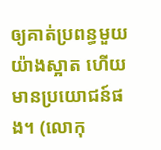ឲ្យគាត់ប្រពន្ធមួយយ៉ាងស្អាត ហើយមានប្រយោជន៍ផង។ (លោកុ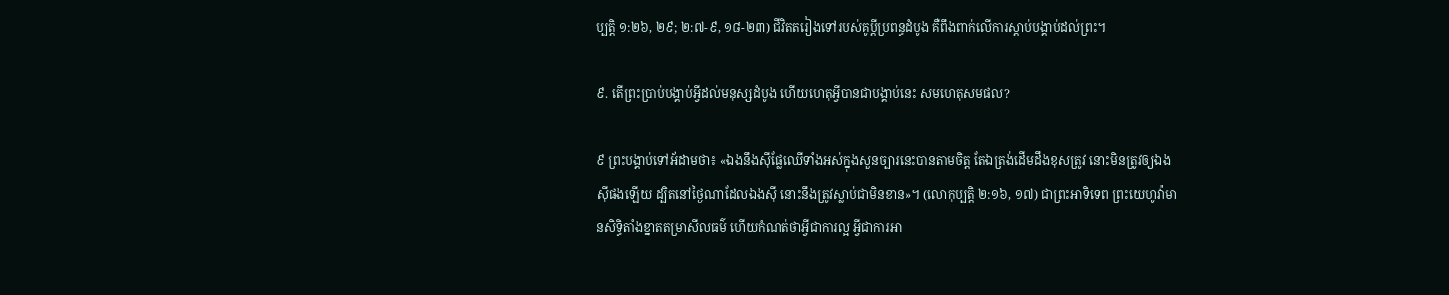ប្បត្តិ ១:២៦, ២៩; ២:៧-៩, ១៨-២៣) ជីវិតតរៀងទៅរបស់គូប្ដីប្រពន្ធដំបូង គឺពឹងពាក់លើការស្ដាប់បង្គាប់ដល់ព្រះ។

៩. តើព្រះប្រាប់បង្គាប់អ្វីដល់មនុស្សដំបូង ហើយហេតុអ្វីបានជាបង្គាប់នេះ សមហេតុសមផល?

៩ ព្រះបង្គាប់ទៅអ័ដាមថា៖ «ឯងនឹងស៊ីផ្លែឈើទាំងអស់ក្នុងសួនច្បារនេះបានតាមចិត្ត តែឯត្រង់ដើមដឹងខុសត្រូវ នោះមិនត្រូវឲ្យឯងស៊ីផងឡើយ ដ្បិតនៅថ្ងៃណាដែលឯងស៊ី នោះនឹងត្រូវស្លាប់ជាមិនខាន»។ (លោកុប្បត្តិ ២:១៦, ១៧) ជាព្រះអាទិទេព ព្រះយេហូវ៉ាមានសិទ្ធិតាំងខ្នាតតម្រាសីលធម៌ ហើយកំណត់ថាអ្វីជាការល្អ អ្វីជាការអា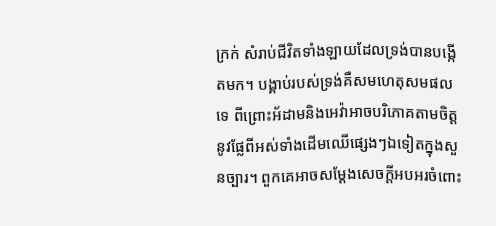ក្រក់ សំរាប់ជីវិតទាំងឡាយដែលទ្រង់បានបង្កើតមក។ បង្គាប់របស់ទ្រង់គឺសមហេតុសមផលទេ ពីព្រោះអ័ដាមនិងអេវ៉ាអាចបរិភោគតាមចិត្តនូវផ្លែពីអស់ទាំងដើមឈើផ្សេងៗឯទៀតក្នុងសួនច្បារ។ ពួកគេអាចសម្ដែងសេចក្ដីអបអរចំពោះ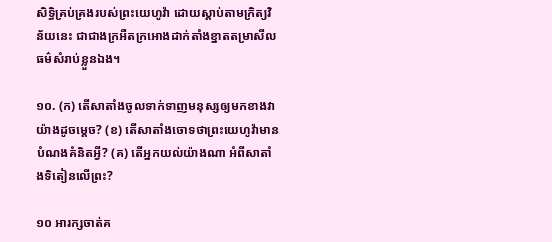សិទ្ធិគ្រប់គ្រងរបស់ព្រះយេហូវ៉ា ដោយស្ដាប់តាមក្រិត្យវិន័យនេះ ជាជាងក្រអឺតក្រអោងដាក់តាំងខ្នាតតម្រាសីលធម៌សំរាប់ខ្លួនឯង។

១០. (ក) តើសាតាំងចូលទាក់ទាញមនុស្សឲ្យមកខាងវាយ៉ាងដូចម្ដេច? (ខ) តើសាតាំងចោទថាព្រះយេហូវ៉ាមានបំណងគំនិតអ្វី? (គ) តើអ្នកយល់យ៉ាងណា អំពីសាតាំងទិតៀនលើព្រះ?

១០ អារក្សចាត់គ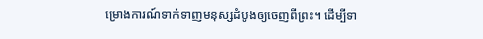ម្រោងការណ៍ទាក់ទាញមនុស្សដំបូងឲ្យចេញពីព្រះ។ ដើម្បីទា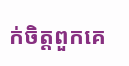ក់ចិត្តពួកគេ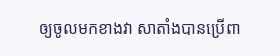ឲ្យចូលមកខាងវា សាតាំងបានប្រើពា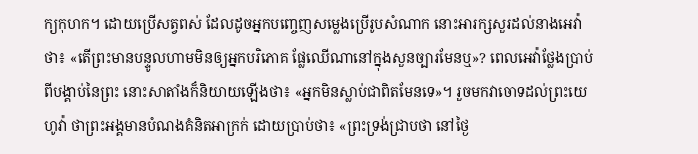ក្យកុហក។ ដោយប្រើសត្វពស់ ដែលដូចអ្នកបញ្ចេញសម្លេងប្រើរូបសំណាក នោះអារក្សសួរដល់នាងអេវ៉ាថា៖ «តើព្រះមានបន្ទូលហាមមិនឲ្យអ្នកបរិភោគ ផ្លែឈើណានៅក្នុងសួនច្បារមែនឬ»? ពេលអេវ៉ាថ្លែងប្រាប់ពីបង្គាប់នៃព្រះ នោះសាតាំងក៏និយាយឡើងថា៖ «អ្នកមិនស្លាប់ជាពិតមែនទេ»។ រួចមកវាចោទដល់ព្រះយេហូវ៉ា ថាព្រះអង្គមានបំណងគំនិតអាក្រក់ ដោយប្រាប់ថា៖ «ព្រះទ្រង់ជ្រាបថា នៅថ្ងៃ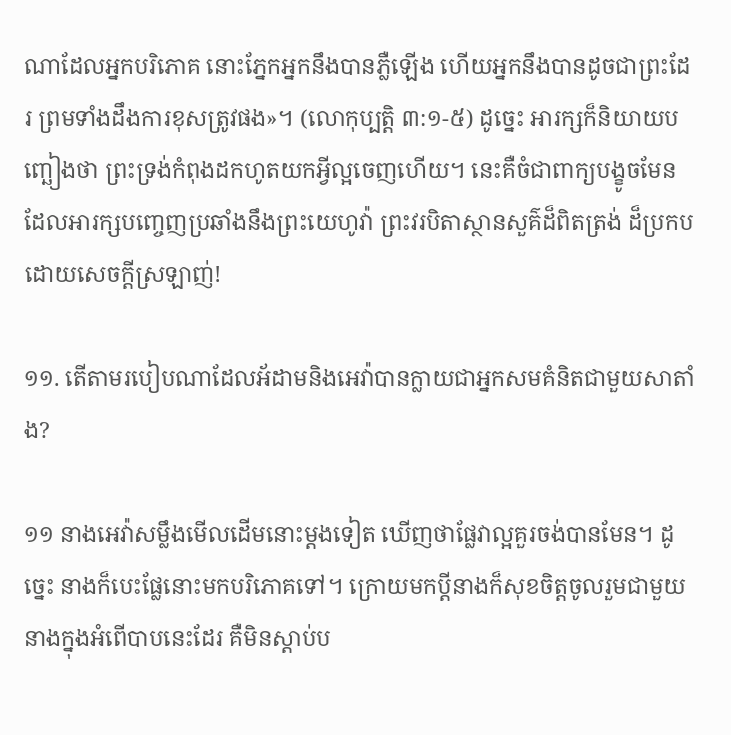ណាដែលអ្នកបរិភោគ នោះភ្នែកអ្នកនឹងបានភ្លឺឡើង ហើយអ្នកនឹងបានដូចជាព្រះដែរ ព្រមទាំងដឹងការខុសត្រូវផង»។ (លោកុប្បត្តិ ៣:១-៥) ដូច្នេះ អារក្សក៏និយាយបញ្ឆៀងថា ព្រះទ្រង់កំពុងដកហូតយកអ្វីល្អចេញហើយ។ នេះគឺចំជាពាក្យបង្ខូចមែន ដែលអារក្សបញ្ចេញប្រឆាំងនឹងព្រះយេហូវ៉ា ព្រះវរបិតាស្ថានសួគ៌ដ៏ពិតត្រង់ ដ៏ប្រកបដោយសេចក្ដីស្រឡាញ់!

១១. តើតាមរបៀបណាដែលអ័ដាមនិងអេវ៉ាបានក្លាយជាអ្នកសមគំនិតជាមួយសាតាំង?

១១ នាងអេវ៉ាសម្លឹងមើលដើមនោះម្ដងទៀត ឃើញថាផ្លែវាល្អគួរចង់បានមែន។ ដូច្នេះ នាងក៏បេះផ្លែនោះមកបរិភោគទៅ។ ក្រោយមកប្ដីនាងក៏សុខចិត្តចូលរួមជាមួយនាងក្នុងអំពើបាបនេះដែរ គឺមិនស្ដាប់ប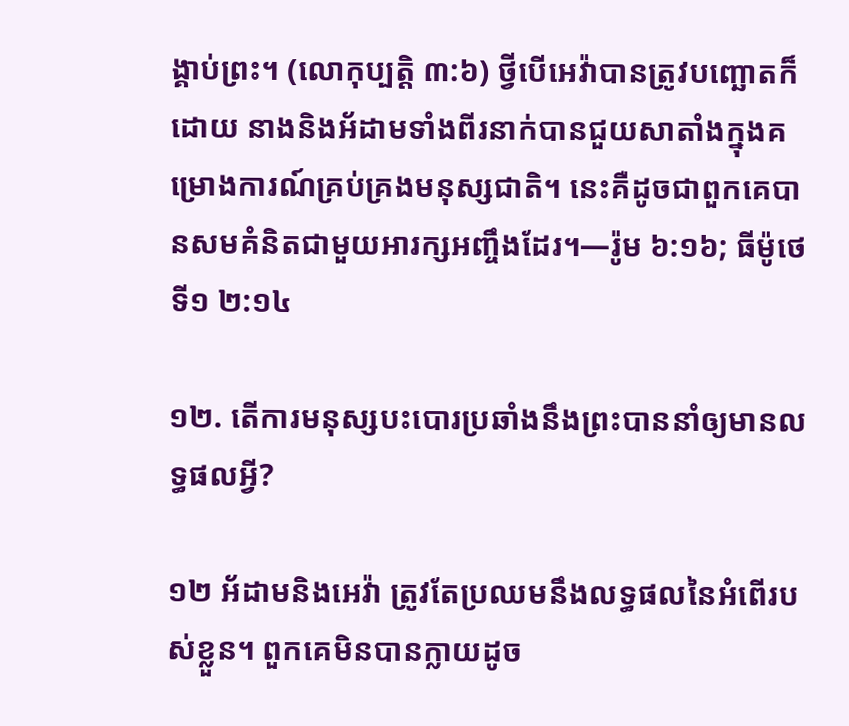ង្គាប់ព្រះ។ (លោកុប្បត្តិ ៣:៦) ថ្វីបើអេវ៉ាបានត្រូវបញ្ឆោតក៏ដោយ នាងនិងអ័ដាមទាំងពីរនាក់បានជួយសាតាំងក្នុងគម្រោងការណ៍គ្រប់គ្រងមនុស្សជាតិ។ នេះគឺដូចជាពួកគេបានសមគំនិតជាមួយអារក្សអញ្ចឹងដែរ។—រ៉ូម ៦:១៦; ធីម៉ូថេទី១ ២:១៤

១២. តើការមនុស្សបះបោរប្រឆាំងនឹងព្រះបាននាំឲ្យមានលទ្ធផលអ្វី?

១២ អ័ដាមនិងអេវ៉ា ត្រូវតែប្រឈមនឹងលទ្ធផលនៃអំពើរបស់ខ្លួន។ ពួកគេមិនបានក្លាយដូច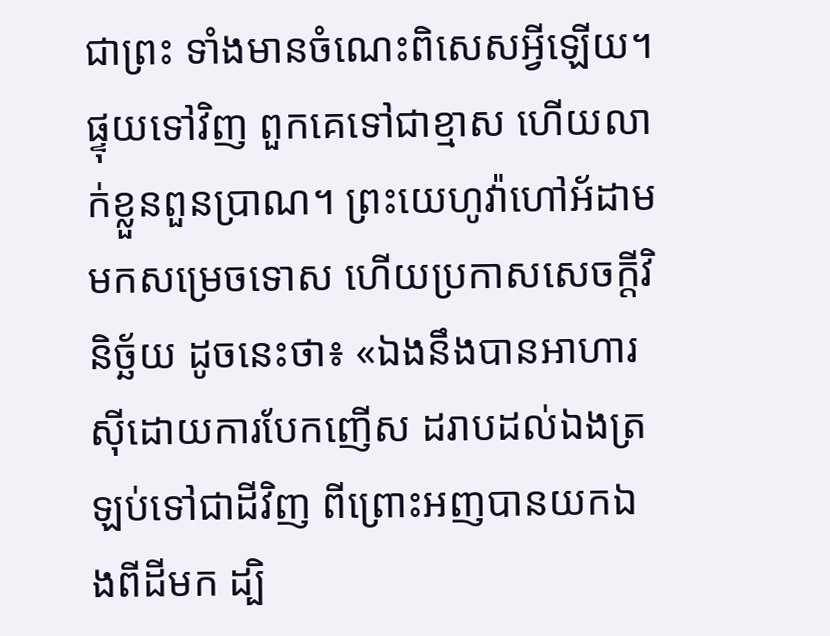ជាព្រះ ទាំងមានចំណេះពិសេសអ្វីឡើយ។ ផ្ទុយទៅវិញ ពួកគេទៅជាខ្មាស ហើយលាក់ខ្លួនពួនប្រាណ។ ព្រះយេហូវ៉ាហៅអ័ដាមមកសម្រេចទោស ហើយប្រកាសសេចក្ដីវិនិច្ឆ័យ ដូចនេះថា៖ «ឯងនឹងបានអាហារស៊ីដោយការបែកញើស ដរាបដល់ឯងត្រឡប់ទៅជាដីវិញ ពីព្រោះអញបានយកឯងពីដីមក ដ្បិ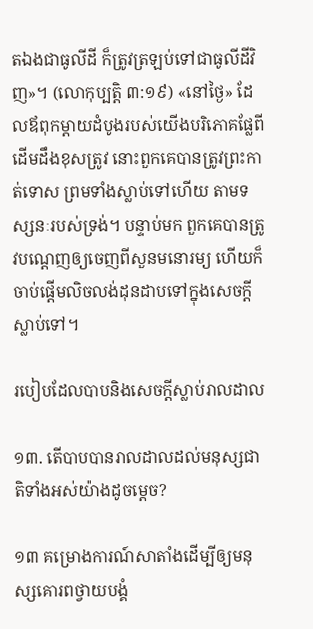តឯងជាធូលីដី ក៏ត្រូវត្រឡប់ទៅជាធូលីដីវិញ»។ (លោកុប្បត្តិ ៣:១៩) «នៅថ្ងៃ» ដែលឪពុកម្ដាយដំបូងរបស់យើងបរិភោគផ្លែពីដើមដឹងខុសត្រូវ នោះពួកគេបានត្រូវព្រះកាត់ទោស ព្រមទាំងស្លាប់ទៅហើយ តាមទស្សនៈរបស់ទ្រង់។ បន្ទាប់មក ពួកគេបានត្រូវបណ្ដេញឲ្យចេញពីសួនមនោរម្យ ហើយក៏ចាប់ផ្ដើមលិចលង់ដុនដាបទៅក្នុងសេចក្ដីស្លាប់ទៅ។

របៀបដែលបាបនិងសេចក្ដីស្លាប់រាលដាល

១៣. តើបាបបានរាលដាលដល់មនុស្សជាតិទាំងអស់យ៉ាងដូចម្ដេច?

១៣ គម្រោងការណ៍សាតាំងដើម្បីឲ្យមនុស្សគោរពថ្វាយបង្គំ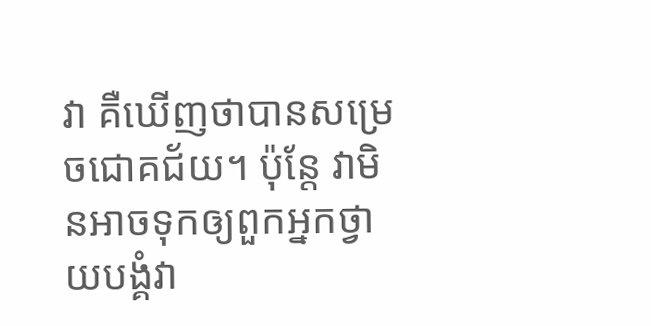វា គឺឃើញថាបានសម្រេចជោគជ័យ។ ប៉ុន្តែ វាមិនអាចទុកឲ្យពួកអ្នកថ្វាយបង្គំវា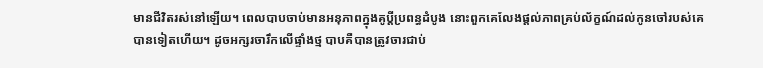មានជីវិតរស់នៅឡើយ។ ពេលបាបចាប់មានអនុភាពក្នុងគូប្ដីប្រពន្ធដំបូង នោះពួកគេលែងផ្ដល់ភាពគ្រប់ល័ក្ខណ៍ដល់កូនចៅរបស់គេបានទៀតហើយ។ ដូចអក្សរចារឹកលើផ្ទាំងថ្ម បាបគឺបានត្រូវចារជាប់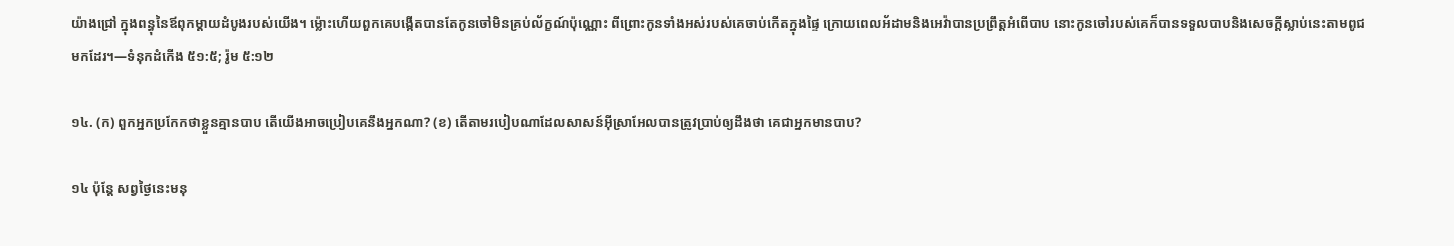យ៉ាងជ្រៅ ក្នុងពន្ធុនៃឪពុកម្ដាយដំបូងរបស់យើង។ ម្ល៉ោះហើយពួកគេបង្កើតបានតែកូនចៅមិនគ្រប់ល័ក្ខណ៍ប៉ុណ្ណោះ ពីព្រោះកូនទាំងអស់របស់គេចាប់កើតក្នុងផ្ទៃ ក្រោយពេលអ័ដាមនិងអេវ៉ាបានប្រព្រឹត្តអំពើបាប នោះកូនចៅរបស់គេក៏បានទទួលបាបនិងសេចក្ដីស្លាប់នេះតាមពូជមកដែរ។—ទំនុកដំកើង ៥១:៥; រ៉ូម ៥:១២

១៤. (ក) ពួកអ្នកប្រកែកថាខ្លួនគ្មានបាប តើយើងអាចប្រៀបគេនឹងអ្នកណា? (ខ) តើតាមរបៀបណាដែលសាសន៍អ៊ីស្រាអែលបានត្រូវប្រាប់ឲ្យដឹងថា គេជាអ្នកមានបាប?

១៤ ប៉ុន្តែ សព្វថ្ងៃនេះមនុ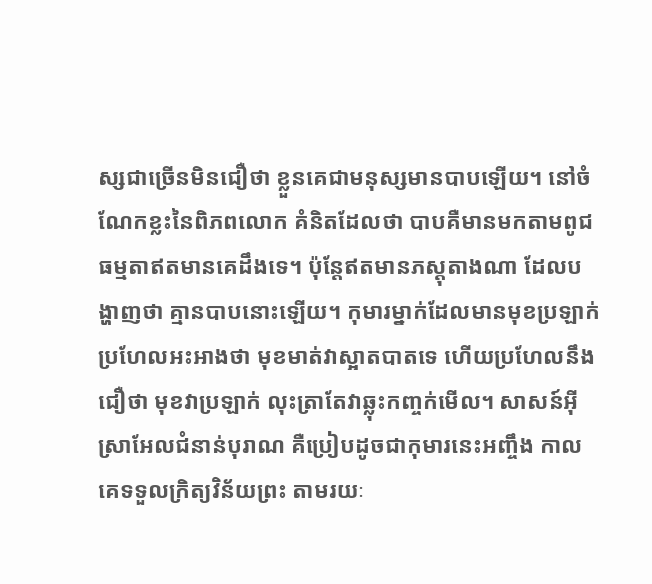ស្សជាច្រើនមិនជឿថា ខ្លួនគេជាមនុស្សមានបាបឡើយ។ នៅចំណែកខ្លះនៃពិភពលោក គំនិតដែលថា បាបគឺមានមកតាមពូជ ធម្មតាឥតមានគេដឹងទេ។ ប៉ុន្តែឥតមានភស្តុតាងណា ដែលបង្ហាញថា គ្មានបាបនោះឡើយ។ កុមារម្នាក់ដែលមានមុខប្រឡាក់ ប្រហែលអះអាងថា មុខមាត់វាស្អាតបាតទេ ហើយប្រហែលនឹងជឿថា មុខវាប្រឡាក់ លុះត្រាតែវាឆ្លុះកញ្ចក់មើល។ សាសន៍អ៊ីស្រាអែលជំនាន់បុរាណ គឺប្រៀបដូចជាកុមារនេះអញ្ចឹង កាលគេទទួលក្រិត្យវិន័យព្រះ តាមរយៈ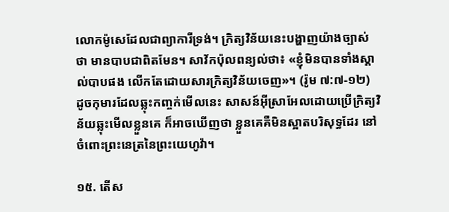លោកម៉ូសេដែលជាព្យាការីទ្រង់។ ក្រិត្យវិន័យនេះបង្ហាញយ៉ាងច្បាស់ថា មានបាបជាពិតមែន។ សាវ័កប៉ុលពន្យល់ថា៖ «ខ្ញុំមិនបានទាំងស្គាល់បាបផង លើកតែដោយសារក្រិត្យវិន័យចេញ»។ (រ៉ូម ៧:៧-១២) ដូចកុមារដែលឆ្លុះកញ្ចក់មើលនេះ សាសន៍អ៊ីស្រាអែលដោយប្រើក្រិត្យវិន័យឆ្លុះមើលខ្លួនគេ ក៏អាចឃើញថា ខ្លួនគេគឺមិនស្អាតបរិសុទ្ធដែរ នៅចំពោះព្រះនេត្រនៃព្រះយេហូវ៉ា។

១៥. តើស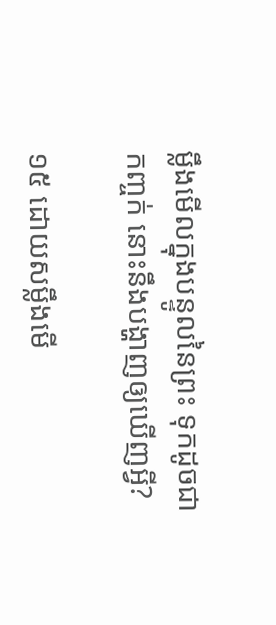ម្លឹងមើលក្នុងបន្ទូលនៃព្រះ ទុកដូចជាកញ្ចក់ នោះនឹងបង្ហាញឲ្យឃើញអ្វី?

១៥ ដោយសម្លឹងមើ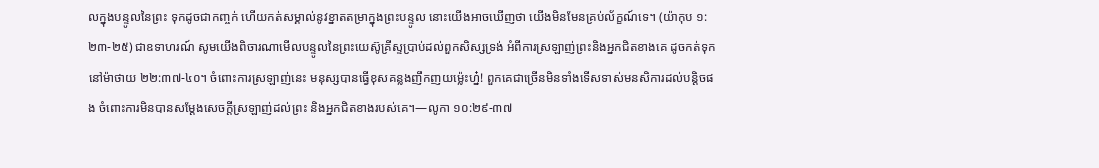លក្នុងបន្ទូលនៃព្រះ ទុកដូចជាកញ្ចក់ ហើយកត់សម្គាល់នូវខ្នាតតម្រាក្នុងព្រះបន្ទូល នោះយើងអាចឃើញថា យើងមិនមែនគ្រប់ល័ក្ខណ៍ទេ។ (យ៉ាកុប ១:២៣-២៥) ជាឧទាហរណ៍ សូមយើងពិចារណាមើលបន្ទូលនៃព្រះយេស៊ូគ្រីស្ទប្រាប់ដល់ពួកសិស្សទ្រង់ អំពីការស្រឡាញ់ព្រះនិងអ្នកជិតខាងគេ ដូចកត់ទុកនៅម៉ាថាយ ២២:៣៧-៤០។ ចំពោះការស្រឡាញ់នេះ មនុស្សបានធ្វើខុសគន្លងញឹកញយម្ល៉េះហ្ន៎! ពួកគេជាច្រើនមិនទាំងទើសទាស់មនសិការដល់បន្ដិចផង ចំពោះការមិនបានសម្ដែងសេចក្ដីស្រឡាញ់ដល់ព្រះ និងអ្នកជិតខាងរបស់គេ។—លូកា ១០:២៩-៣៧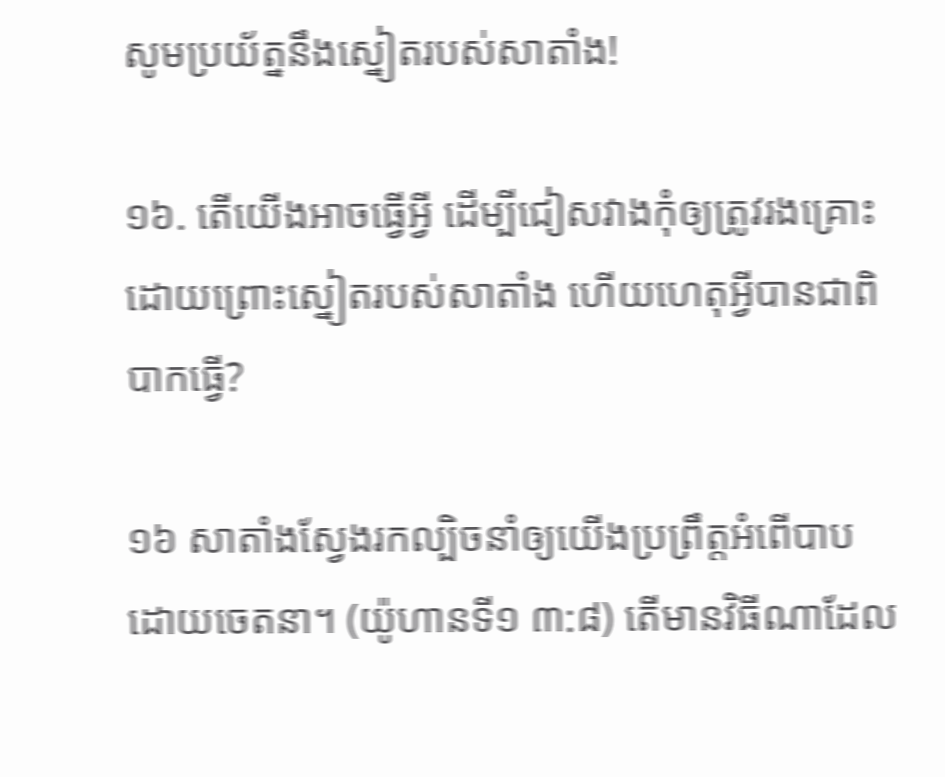សូមប្រយ័ត្ននឹងស្នៀតរបស់សាតាំង!

១៦. តើយើងអាចធ្វើអ្វី ដើម្បីជៀសវាងកុំឲ្យត្រូវរងគ្រោះដោយព្រោះស្នៀតរបស់សាតាំង ហើយហេតុអ្វីបានជាពិបាកធ្វើ?

១៦ សាតាំងស្វែងរកល្បិចនាំឲ្យយើងប្រព្រឹត្តអំពើបាបដោយចេតនា។ (យ៉ូហានទី១ ៣:៨) តើមានវិធីណាដែល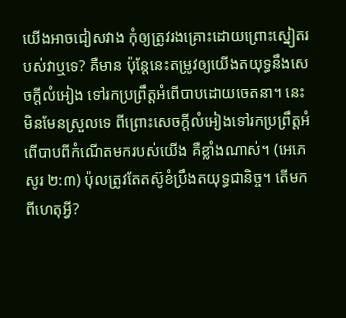យើងអាចជៀសវាង កុំឲ្យត្រូវរងគ្រោះដោយព្រោះស្នៀតរបស់វាឬទេ? គឺមាន ប៉ុន្តែនេះតម្រូវឲ្យយើងតយុទ្ធនឹងសេចក្ដីលំអៀង ទៅរកប្រព្រឹត្តអំពើបាបដោយចេតនា។ នេះមិនមែនស្រួលទេ ពីព្រោះសេចក្ដីលំអៀងទៅរកប្រព្រឹត្តអំពើបាបពីកំណើតមករបស់យើង គឺខ្លាំងណាស់។ (អេភេសូរ ២:៣) ប៉ុលត្រូវតែតស៊ូខំប្រឹងតយុទ្ធជានិច្ច។ តើមកពីហេតុអ្វី?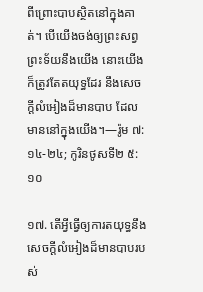ពីព្រោះបាបស្ថិតនៅក្នុងគាត់។ បើយើងចង់ឲ្យព្រះសព្វព្រះទ័យនឹងយើង នោះយើងក៏ត្រូវតែតយុទ្ធដែរ នឹងសេចក្ដីលំអៀងដ៏មានបាប ដែលមាននៅក្នុងយើង។—រ៉ូម ៧:១៤-២៤; កូរិនថូសទី២ ៥:១០

១៧. តើអ្វីធ្វើឲ្យការតយុទ្ធនឹងសេចក្ដីលំអៀងដ៏មានបាបរបស់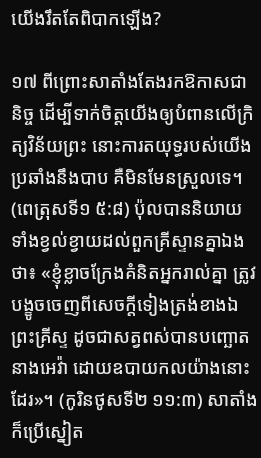យើងរឹតតែពិបាកឡើង?

១៧ ពីព្រោះសាតាំងតែងរកឱកាសជានិច្ច ដើម្បីទាក់ចិត្តយើងឲ្យបំពានលើក្រិត្យវិន័យព្រះ នោះការតយុទ្ធរបស់យើងប្រឆាំងនឹងបាប គឺមិនមែនស្រួលទេ។ (ពេត្រុសទី១ ៥:៨) ប៉ុលបាននិយាយ ទាំងខ្វល់ខ្វាយដល់ពួកគ្រីស្ទានគ្នាឯង ថា៖ «ខ្ញុំខ្លាចក្រែងគំនិតអ្នករាល់គ្នា ត្រូវបង្ខូចចេញពីសេចក្ដីទៀងត្រង់ខាងឯព្រះគ្រីស្ទ ដូចជាសត្វពស់បានបញ្ឆោតនាងអេវ៉ា ដោយឧបាយកលយ៉ាងនោះដែរ»។ (កូរិនថូសទី២ ១១:៣) សាតាំងក៏ប្រើស្នៀត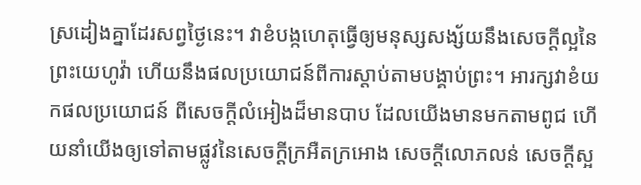ស្រដៀងគ្នាដែរសព្វថ្ងៃនេះ។ វាខំបង្កហេតុធ្វើឲ្យមនុស្សសង្ស័យនឹងសេចក្ដីល្អនៃព្រះយេហូវ៉ា ហើយនឹងផលប្រយោជន៍ពីការស្ដាប់តាមបង្គាប់ព្រះ។ អារក្សវាខំយកផលប្រយោជន៍ ពីសេចក្ដីលំអៀងដ៏មានបាប ដែលយើងមានមកតាមពូជ ហើយនាំយើងឲ្យទៅតាមផ្លូវនៃសេចក្ដីក្រអឺតក្រអោង សេចក្ដីលោភលន់ សេចក្ដីស្អ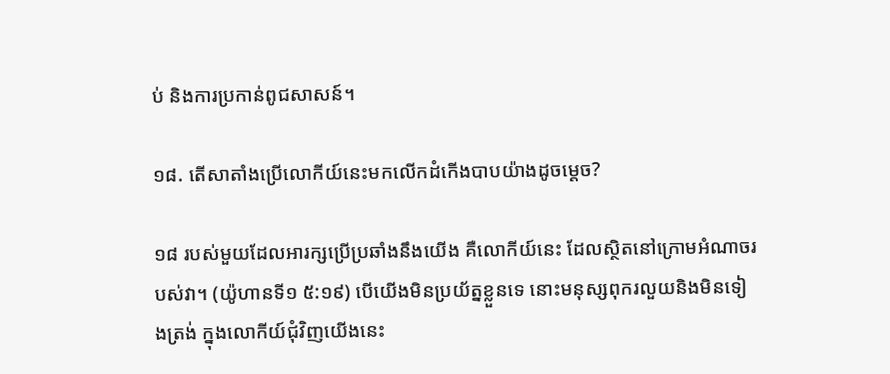ប់ និងការប្រកាន់ពូជសាសន៍។

១៨. តើសាតាំងប្រើលោកីយ៍នេះមកលើកដំកើងបាបយ៉ាងដូចម្ដេច?

១៨ របស់មួយដែលអារក្សប្រើប្រឆាំងនឹងយើង គឺលោកីយ៍នេះ ដែលស្ថិតនៅក្រោមអំណាចរបស់វា។ (យ៉ូហានទី១ ៥:១៩) បើយើងមិនប្រយ័ត្នខ្លួនទេ នោះមនុស្សពុករលួយនិងមិនទៀងត្រង់ ក្នុងលោកីយ៍ជុំវិញយើងនេះ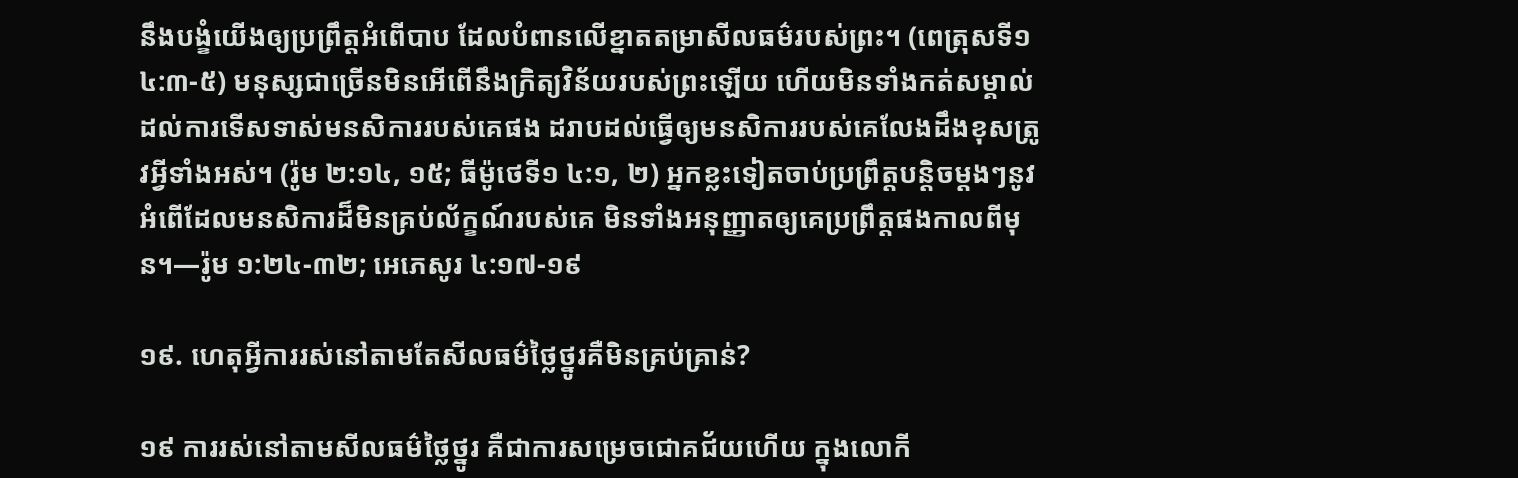នឹងបង្ខំយើងឲ្យប្រព្រឹត្តអំពើបាប ដែលបំពានលើខ្នាតតម្រាសីលធម៌របស់ព្រះ។ (ពេត្រុសទី១ ៤:៣-៥) មនុស្សជាច្រើនមិនអើពើនឹងក្រិត្យវិន័យរបស់ព្រះឡើយ ហើយមិនទាំងកត់សម្គាល់ដល់ការទើសទាស់មនសិការរបស់គេផង ដរាបដល់ធ្វើឲ្យមនសិការរបស់គេលែងដឹងខុសត្រូវអ្វីទាំងអស់។ (រ៉ូម ២:១៤, ១៥; ធីម៉ូថេទី១ ៤:១, ២) អ្នកខ្លះទៀតចាប់ប្រព្រឹត្តបន្ដិចម្ដងៗនូវអំពើដែលមនសិការដ៏មិនគ្រប់ល័ក្ខណ៍របស់គេ មិនទាំងអនុញ្ញាតឲ្យគេប្រព្រឹត្តផងកាលពីមុន។—រ៉ូម ១:២៤-៣២; អេភេសូរ ៤:១៧-១៩

១៩. ហេតុអ្វីការរស់នៅតាមតែសីលធម៌ថ្លៃថ្នូរគឺមិនគ្រប់គ្រាន់?

១៩ ការរស់នៅតាមសីលធម៌ថ្លៃថ្នូរ គឺជាការសម្រេចជោគជ័យហើយ ក្នុងលោកី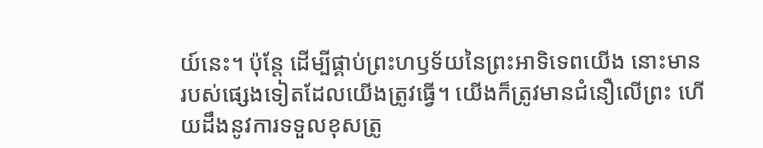យ៍នេះ។ ប៉ុន្តែ ដើម្បីផ្គាប់ព្រះហឫទ័យនៃព្រះអាទិទេពយើង នោះមានរបស់ផ្សេងទៀតដែលយើងត្រូវធ្វើ។ យើងក៏ត្រូវមានជំនឿលើព្រះ ហើយដឹងនូវការទទួលខុសត្រូ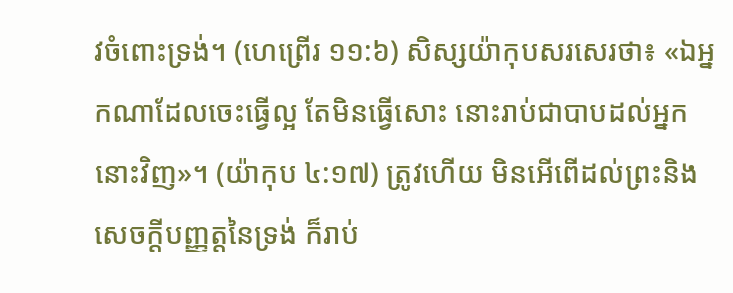វចំពោះទ្រង់។ (ហេព្រើរ ១១:៦) សិស្សយ៉ាកុបសរសេរថា៖ «ឯអ្នកណាដែលចេះធ្វើល្អ តែមិនធ្វើសោះ នោះរាប់ជាបាបដល់អ្នកនោះវិញ»។ (យ៉ាកុប ៤:១៧) ត្រូវហើយ មិនអើពើដល់ព្រះនិងសេចក្ដីបញ្ញត្តនៃទ្រង់ ក៏រាប់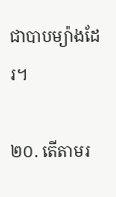ជាបាបម្យ៉ាងដែរ។

២០. តើតាមរ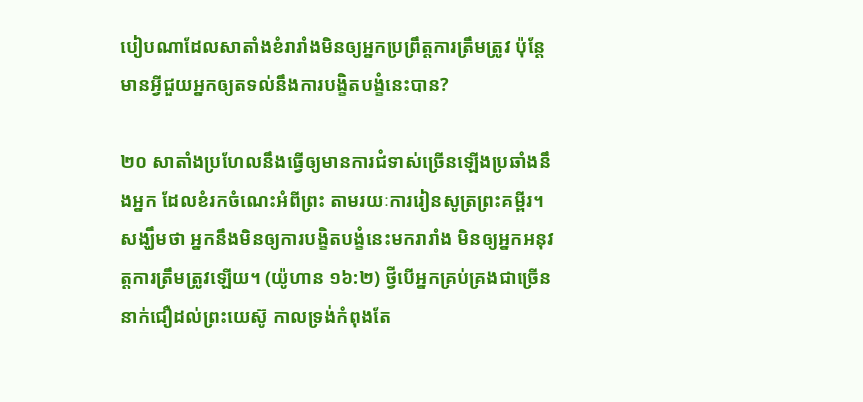បៀបណាដែលសាតាំងខំរារាំងមិនឲ្យអ្នកប្រព្រឹត្តការត្រឹមត្រូវ ប៉ុន្តែមានអ្វីជួយអ្នកឲ្យតទល់នឹងការបង្ខិតបង្ខំនេះបាន?

២០ សាតាំងប្រហែលនឹងធ្វើឲ្យមានការជំទាស់ច្រើនឡើងប្រឆាំងនឹងអ្នក ដែលខំរកចំណេះអំពីព្រះ តាមរយៈការរៀនសូត្រព្រះគម្ពីរ។ សង្ឃឹមថា អ្នកនឹងមិនឲ្យការបង្ខិតបង្ខំនេះមករារាំង មិនឲ្យអ្នកអនុវត្តការត្រឹមត្រូវឡើយ។ (យ៉ូហាន ១៦:២) ថ្វីបើអ្នកគ្រប់គ្រងជាច្រើននាក់ជឿដល់ព្រះយេស៊ូ កាលទ្រង់កំពុងតែ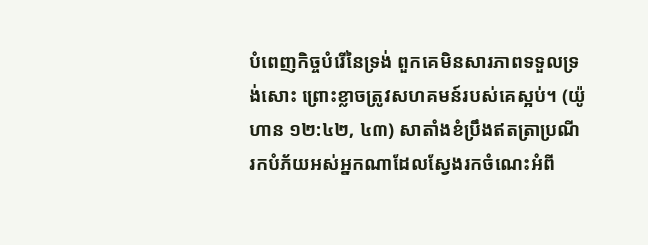បំពេញកិច្ចបំរើនៃទ្រង់ ពួកគេមិនសារភាពទទួលទ្រង់សោះ ព្រោះខ្លាចត្រូវសហគមន៍របស់គេស្អប់។ (យ៉ូហាន ១២:៤២, ៤៣) សាតាំងខំប្រឹងឥតត្រាប្រណី រកបំភ័យអស់អ្នកណាដែលស្វែងរកចំណេះអំពី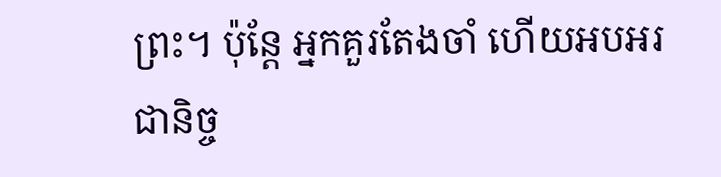ព្រះ។ ប៉ុន្តែ អ្នកគួរតែងចាំ ហើយអបអរជានិច្ច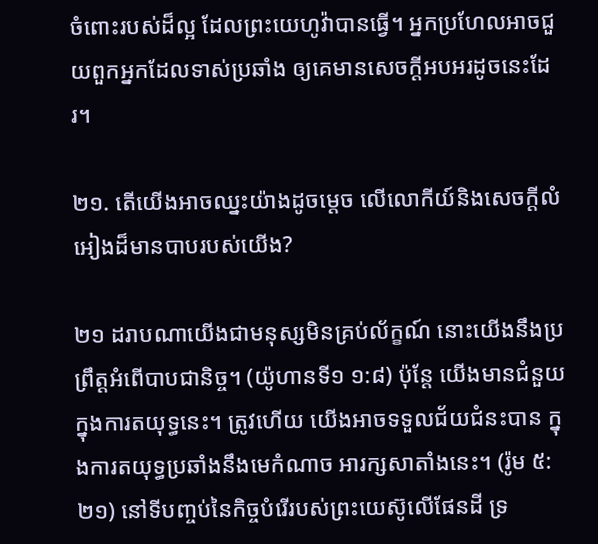ចំពោះរបស់ដ៏ល្អ ដែលព្រះយេហូវ៉ាបានធ្វើ។ អ្នកប្រហែលអាចជួយពួកអ្នកដែលទាស់ប្រឆាំង ឲ្យគេមានសេចក្ដីអបអរដូចនេះដែរ។

២១. តើយើងអាចឈ្នះយ៉ាងដូចម្ដេច លើលោកីយ៍និងសេចក្ដីលំអៀងដ៏មានបាបរបស់យើង?

២១ ដរាបណាយើងជាមនុស្សមិនគ្រប់ល័ក្ខណ៍ នោះយើងនឹងប្រព្រឹត្តអំពើបាបជានិច្ច។ (យ៉ូហានទី១ ១:៨) ប៉ុន្តែ យើងមានជំនួយក្នុងការតយុទ្ធនេះ។ ត្រូវហើយ យើងអាចទទួលជ័យជំនះបាន ក្នុងការតយុទ្ធប្រឆាំងនឹងមេកំណាច អារក្សសាតាំងនេះ។ (រ៉ូម ៥:២១) នៅទីបញ្ចប់នៃកិច្ចបំរើរបស់ព្រះយេស៊ូលើផែនដី ទ្រ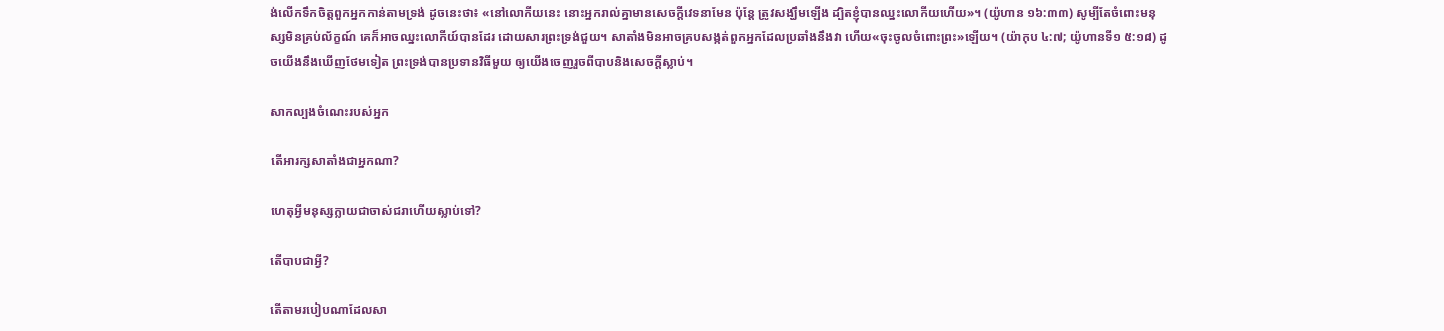ង់លើកទឹកចិត្តពួកអ្នកកាន់តាមទ្រង់ ដូចនេះថា៖ «នៅលោកីយនេះ នោះអ្នករាល់គ្នាមានសេចក្ដីវេទនាមែន ប៉ុន្តែ ត្រូវសង្ឃឹមឡើង ដ្បិតខ្ញុំបានឈ្នះលោកីយហើយ»។ (យ៉ូហាន ១៦:៣៣) សូម្បីតែចំពោះមនុស្សមិនគ្រប់ល័ក្ខណ៍ គេក៏អាចឈ្នះលោកីយ៍បានដែរ ដោយសារព្រះទ្រង់ជួយ។ សាតាំងមិនអាចគ្របសង្កត់ពួកអ្នកដែលប្រឆាំងនឹងវា ហើយ«ចុះចូលចំពោះព្រះ»ឡើយ។ (យ៉ាកុប ៤:៧; យ៉ូហានទី១ ៥:១៨) ដូចយើងនឹងឃើញថែមទៀត ព្រះទ្រង់បានប្រទានវិធីមួយ ឲ្យយើងចេញរួចពីបាបនិងសេចក្ដីស្លាប់។

សាកល្បងចំណេះរបស់អ្នក

តើអារក្សសាតាំងជាអ្នកណា?

ហេតុអ្វីមនុស្សក្លាយជាចាស់ជរាហើយស្លាប់ទៅ?

តើបាបជាអ្វី?

តើតាមរបៀបណាដែលសា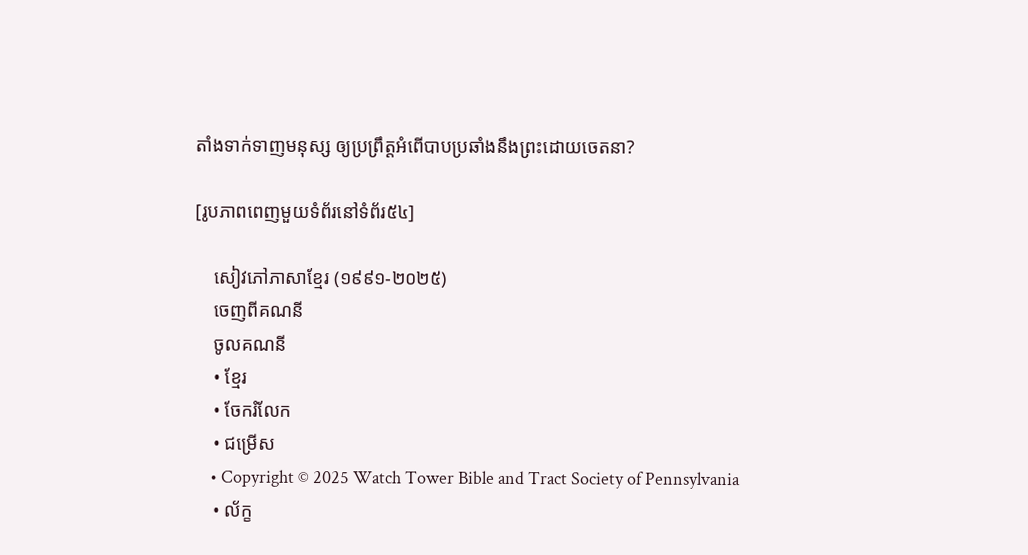តាំងទាក់ទាញមនុស្ស ឲ្យប្រព្រឹត្តអំពើបាបប្រឆាំងនឹងព្រះដោយចេតនា?

[រូបភាពពេញមួយទំព័រនៅទំព័រ៥៤]

    សៀវភៅភាសាខ្មែរ (១៩៩១-២០២៥)
    ចេញពីគណនី
    ចូលគណនី
    • ខ្មែរ
    • ចែករំលែក
    • ជម្រើស
    • Copyright © 2025 Watch Tower Bible and Tract Society of Pennsylvania
    • ល័ក្ខ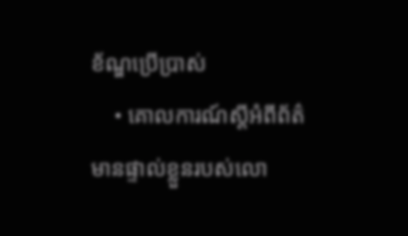ខ័ណ្ឌប្រើប្រាស់
    • គោលការណ៍ស្ដីអំពីព័ត៌មានផ្ទាល់ខ្លួនរបស់លោ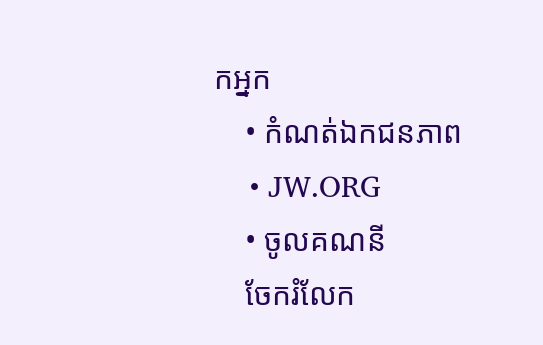កអ្នក
    • កំណត់ឯកជនភាព
    • JW.ORG
    • ចូលគណនី
    ចែករំលែក